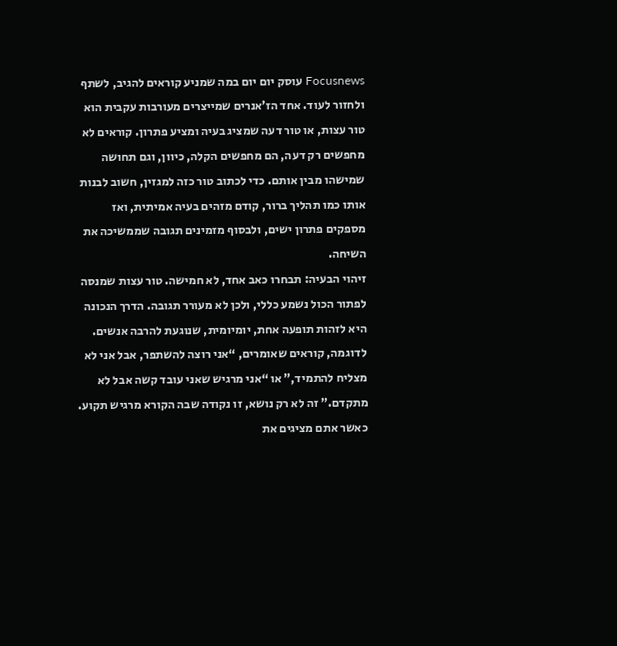Focusnews עוסק יום יום במה שמניע קוראים להגיב, לשתף ולחזור לעוד. אחד הז’אנרים שמייצרים מעורבות עקבית הוא טור עצות, או טור דעה שמציג בעיה ומציע פתרון. קוראים לא מחפשים רק דעה, הם מחפשים הקלה, כיוון, וגם תחושה שמישהו מבין אותם. כדי לכתוב טור כזה למגזין, חשוב לבנות אותו כמו תהליך ברור, קודם מזהים בעיה אמיתית, ואז מספקים פתרון ישים, ולבסוף מזמינים תגובה שממשיכה את השיחה.
זיהוי הבעיה: תבחרו כאב אחד, לא חמישה. טור עצות שמנסה לפתור הכול נשמע כללי, ולכן לא מעורר תגובה. הדרך הנכונה היא לזהות תופעה אחת, יומיומית, שנוגעת להרבה אנשים. לדוגמה, קוראים שאומרים, “אני רוצה להשתפר, אבל אני לא מצליח להתמיד,” או “אני מרגיש שאני עובד קשה אבל לא מתקדם.” זה לא רק נושא, זו נקודה שבה הקורא מרגיש תקוע. כאשר אתם מציגים את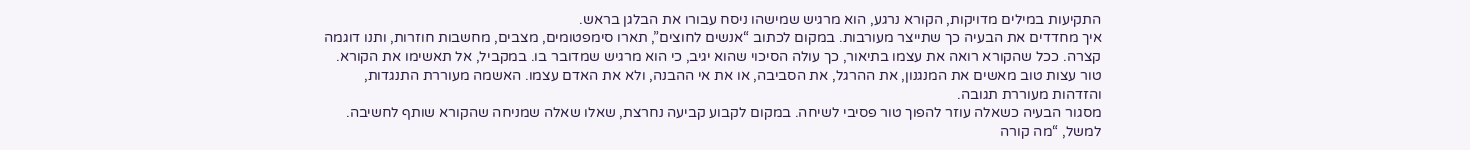התקיעות במילים מדויקות, הקורא נרגע, הוא מרגיש שמישהו ניסח עבורו את הבלגן בראש.
איך מחדדים את הבעיה כך שתייצר מעורבות. במקום לכתוב “אנשים לחוצים”, תארו סימפטומים, מצבים, מחשבות חוזרות, ותנו דוגמה קצרה. ככל שהקורא רואה את עצמו בתיאור, כך עולה הסיכוי שהוא יגיב, כי הוא מרגיש שמדובר בו. במקביל, אל תאשימו את הקורא. טור עצות טוב מאשים את המנגנון, את ההרגל, את הסביבה, או את אי ההבנה, ולא את האדם עצמו. האשמה מעוררת התנגדות, והזדהות מעוררת תגובה.
מסגור הבעיה כשאלה עוזר להפוך טור פסיבי לשיחה. במקום לקבוע קביעה נחרצת, שאלו שאלה שמניחה שהקורא שותף לחשיבה. למשל, “מה קורה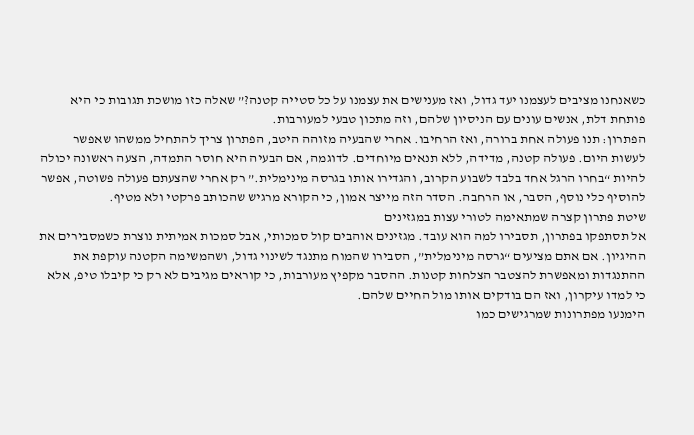כשאנחנו מציבים לעצמנו יעד גדול, ואז מענישים את עצמנו על כל סטייה קטנה?” שאלה כזו מושכת תגובות כי היא פותחת דלת, אנשים עונים עם הניסיון שלהם, וזה מתכון טבעי למעורבות.
הפתרון: תנו פעולה אחת ברורה, ואז הרחיבו. אחרי שהבעיה מזוהה היטב, הפתרון צריך להתחיל ממשהו שאפשר לעשות היום. פעולה קטנה, מדידה, ללא תנאים מיוחדים. לדוגמה, אם הבעיה היא חוסר התמדה, הצעה ראשונה יכולה להיות “בחרו הרגל אחד בלבד לשבוע הקרוב, והגדירו אותו בגרסה מינימלית.” רק אחרי שהצעתם פעולה פשוטה, אפשר להוסיף כלי נוסף, הסבר, או הרחבה. הסדר הזה מייצר אמון, כי הקורא מרגיש שהכותב פרקטי ולא מטיף.
שיטת פתרון קצרה שמתאימה לטורי עצות במגזינים
אל תסתפקו בפתרון, תסבירו למה הוא עובד. מגזינים אוהבים קול סמכותי, אבל סמכות אמיתית נוצרת כשמסבירים את ההיגיון. אם אתם מציעים “גרסה מינימלית”, הסבירו שהמוח מתנגד לשינוי גדול, ושהמשימה הקטנה עוקפת את ההתנגדות ומאפשרת להצטבר הצלחות קטנות. ההסבר מקפיץ מעורבות, כי קוראים מגיבים לא רק כי קיבלו טיפ, אלא כי למדו עיקרון, ואז הם בודקים אותו מול החיים שלהם.
הימנעו מפתרונות שמרגישים כמו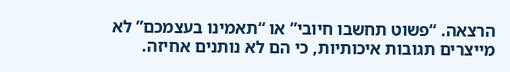הרצאה. “פשוט תחשבו חיובי” או “תאמינו בעצמכם” לא מייצרים תגובות איכותיות, כי הם לא נותנים אחיזה.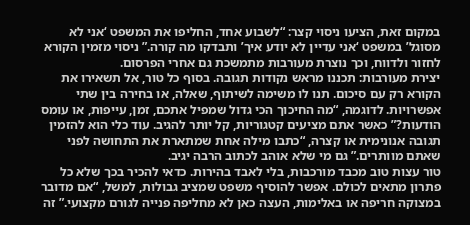במקום זאת, הציעו ניסוי קצר: “לשבוע אחד, החליפו את המשפט ‘אני לא מסוגל’ במשפט ‘אני עדיין לא יודע איך’ ותבדקו מה קורה.” ניסוי מזמין הקורא לחזור ולדווח, וכך נוצרת מעורבות מתמשכת גם אחרי הפרסום.
יצירת מעורבות: תכננו מראש נקודות תגובה. בסוף כל טור, אל תשאירו את הקורא רק עם סיכום. תנו לו משימה לשיתוף, שאלה, או בחירה בין שתי אפשרויות. לדוגמה, “מה החיכוך הכי גדול שמפיל אתכם, זמן, עייפות, או עומס הודעות?” כאשר אתם מציעים קטגוריות, קל יותר להגיב. עוד כלי הוא להזמין תגובה אנונימית או קצרה, “כתבו מילה אחת שמתארת את התחושה לפני שאתם מוותרים.” גם מי שלא אוהב לכתוב הרבה יגיב.
טור עצות טוב מכבד מורכבות, בלי לאבד בהירות. כדאי להכיר בכך שלא כל פתרון מתאים לכולם. אפשר להוסיף משפט שמציב גבולות, למשל, “אם מדובר במצוקה חריפה או באלימות, העצה כאן לא מחליפה פנייה לגורם מקצועי.” זה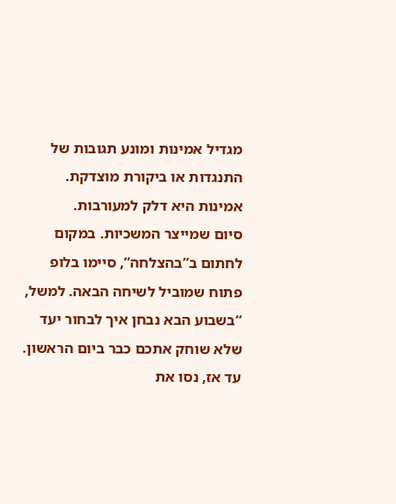מגדיל אמינות ומונע תגובות של התנגדות או ביקורת מוצדקת. אמינות היא דלק למעורבות.
סיום שמייצר המשכיות. במקום לחתום ב”בהצלחה”, סיימו בלופ פתוח שמוביל לשיחה הבאה. למשל, “בשבוע הבא נבחן איך לבחור יעד שלא שוחק אתכם כבר ביום הראשון. עד אז, נסו את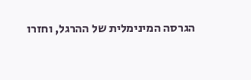הגרסה המינימלית של ההרגל, וחזרו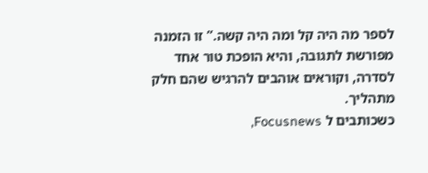לספר מה היה קל ומה היה קשה.” זו הזמנה מפורשת לתגובה, והיא הופכת טור אחד לסדרה, וקוראים אוהבים להרגיש שהם חלק מתהליך.
כשכותבים ל Focusnews,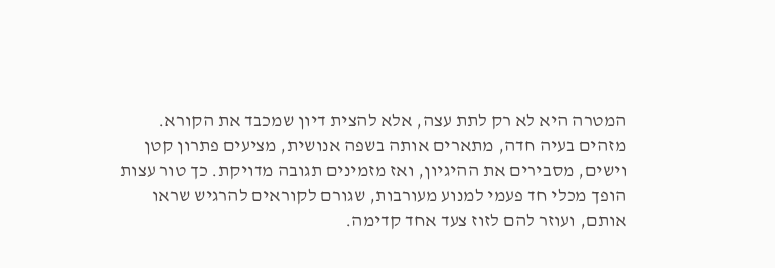המטרה היא לא רק לתת עצה, אלא להצית דיון שמכבד את הקורא. מזהים בעיה חדה, מתארים אותה בשפה אנושית, מציעים פתרון קטן וישים, מסבירים את ההיגיון, ואז מזמינים תגובה מדויקת. כך טור עצות הופך מכלי חד פעמי למנוע מעורבות, שגורם לקוראים להרגיש שראו אותם, ועוזר להם לזוז צעד אחד קדימה.